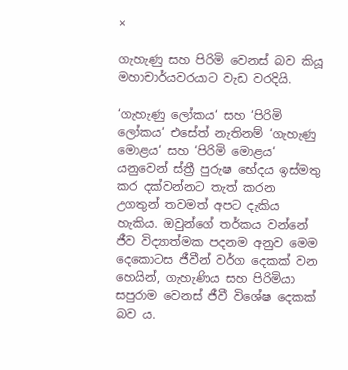×

ගැහැණු සහ පිරිමි වෙනස් බව කියූ මහාචාර්යවරයාට වැඩ වරදියි.

‘ගැහැණු ලෝකය‘ සහ ‘පිරිමි ලෝකය‘ එසේත් නැතිනම් ‘ගැහැණු මොළය‘ සහ ‘පිරිමි මොළය‘ යනුවෙන් ස්ත්‍රී පුරුෂ භේදය ඉස්මතු කර දක්වන්නට තැත් කරන උගතුන් තවමත් අපට දැකිය හැකිය. ඔවුන්ගේ තර්කය වන්නේ ජීව විද්‍යාත්මක පදනම අනුව මෙම දෙකොටස ජීවීන් වර්ග දෙකක් වන හෙයින්, ගැහැණිය සහ පිරිමියා සපුරාම වෙනස් ජීවී විශේෂ දෙකක් බව ය.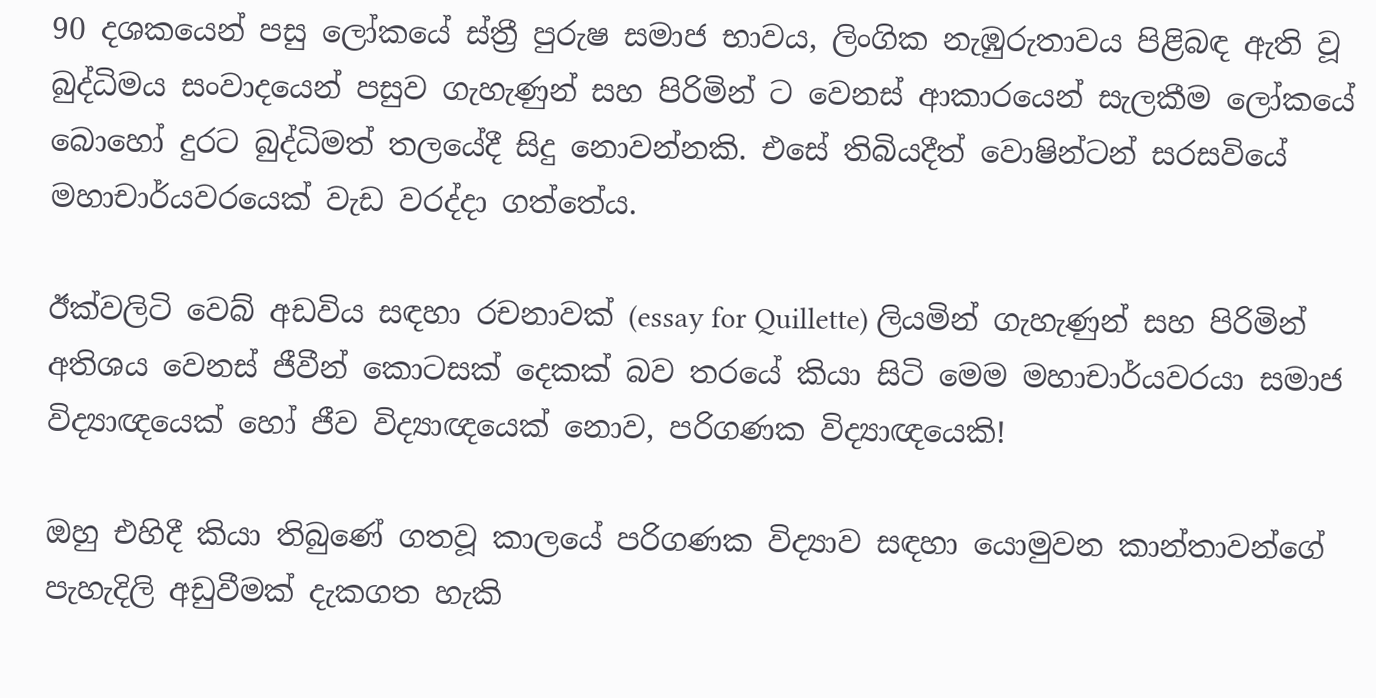90 දශකයෙන් පසු ලෝකයේ ස්ත්‍රී පුරුෂ සමාජ භාවය, ලිංගික නැඹුරුතාවය පිළිබඳ ඇති වූ බුද්ධිමය සංවාදයෙන් පසුව ගැහැණුන් සහ පිරිමින් ට වෙනස් ආකාරයෙන් සැලකීම ලෝකයේ බොහෝ දුරට බුද්ධිමත් තලයේදී සිදු නොවන්නකි. එසේ තිබියදීත් වොෂින්ටන් සරසවියේ මහාචාර්යවරයෙක් වැඩ වරද්දා ගත්තේය.

ඊක්වලිටි වෙබ් අඩවිය සඳහා රචනාවක් (essay for Quillette) ලියමින් ගැහැණුන් සහ පිරිමින් අතිශය වෙනස් ජීවීන් කොටසක් දෙකක් බව තරයේ කියා සිටි මෙම මහාචාර්යවරයා සමාජ විද්‍යාඥයෙක් හෝ ජීව විද්‍යාඥයෙක් නොව, පරිගණක විද්‍යාඥයෙකි!

ඔහු එහිදී කියා තිබුණේ ගතවූ කාලයේ පරිගණක විද්‍යාව සඳහා යොමුවන කාන්තාවන්ගේ පැහැදිලි අඩුවීමක් දැකගත හැකි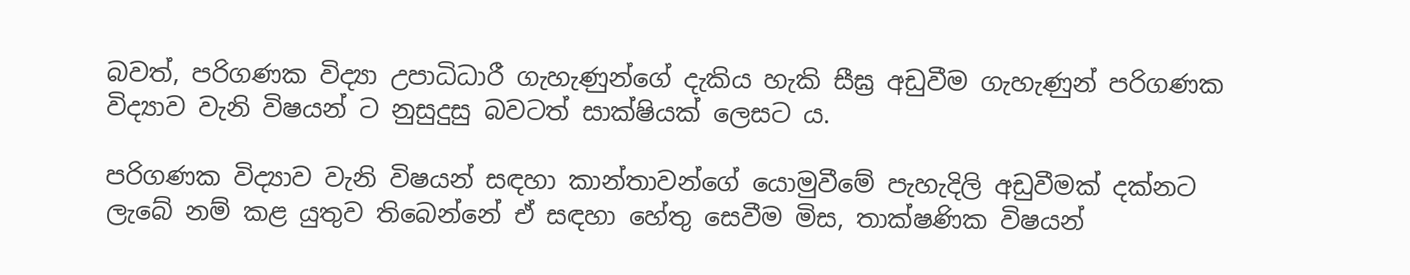බවත්, පරිගණක විද්‍යා උපාධිධාරී ගැහැණුන්ගේ දැකිය හැකි සීඝ්‍ර අඩුවීම ගැහැණුන් පරිගණක විද්‍යාව වැනි විෂයන් ට නුසුදුසු බවටත් සාක්ෂියක් ලෙසට ය.

පරිගණක විද්‍යාව වැනි විෂයන් සඳහා කාන්තාවන්ගේ යොමුවීමේ පැහැදිලි අඩුවීමක් දක්නට ලැබේ නම් කළ යුතුව තිබෙන්නේ ඒ සඳහා හේතු සෙවීම මිස, තාක්ෂණික විෂයන්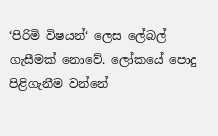‘පිරිමි විෂයන්‘ ලෙස ලේබල් ගැසීමක් නොවේ. ලෝකයේ පොදු පිළිගැනීම වන්නේ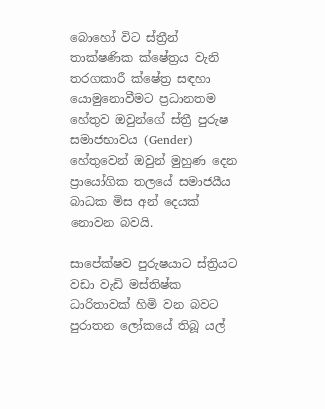බොහෝ විට ස්ත්‍රීන් තාක්ෂණික ක්ෂේත්‍රය වැනි තරගකාරී ක්ෂේත්‍ර සඳහා යොමුනොවීමට ප්‍රධානතම හේතුව ඔවුන්ගේ ස්ත්‍රී පුරුෂ සමාජභාවය (Gender) හේතුවෙන් ඔවුන් මුහුණ දෙන ප්‍රායෝගික තලයේ සමාජයීය බාධක මිස අන් දෙයක් නොවන බවයි.

සාපේක්ෂව පුරුෂයාට ස්ත්‍රියට වඩා වැඩි මස්තිෂ්ක ධාරිතාවක් හිමි වන බවට පුරාතන ලෝකයේ තිබූ යල්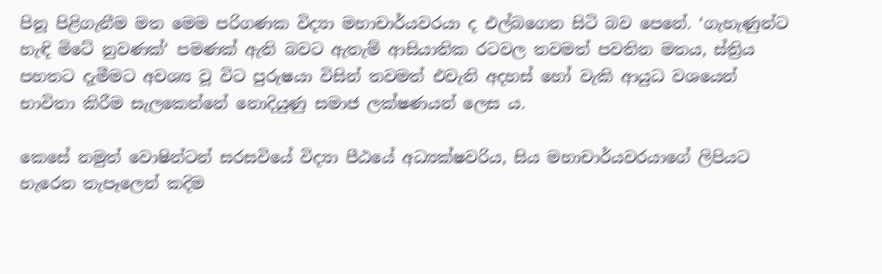පිනූ පිළිගැනීම මත මෙම පරිගණක විද්‍යා මහාචාර්යවරයා ද එල්බගෙන සිටි බව පෙනේ. ‘ගැහැණුන්ට හැඳි මිටේ නුවණක්‘ පමණක් ඇති බවට ඇතැම් ආසියාතික රටවල තවමත් පවතින මතය, ස්ත්‍රිය පහතට දැමීමට අවශ්‍ය වූ විට පුරුෂයා විසින් තවමත් එවැනි අදහස් හෝ වැකි ආයුධ වශයෙන් භාවිතා කිරීම සැලකෙන්නේ නොදියුණු සමාජ ලක්ෂණයන් ලෙස ය.

කෙසේ නමුත් වොෂින්ටන් සරසවියේ විද්‍යා පීඨයේ අධ්‍යක්ෂවරිය, සිය මහාචාර්යවරයාගේ ලිපියට හැරෙන තැපෑලෙන් කදිම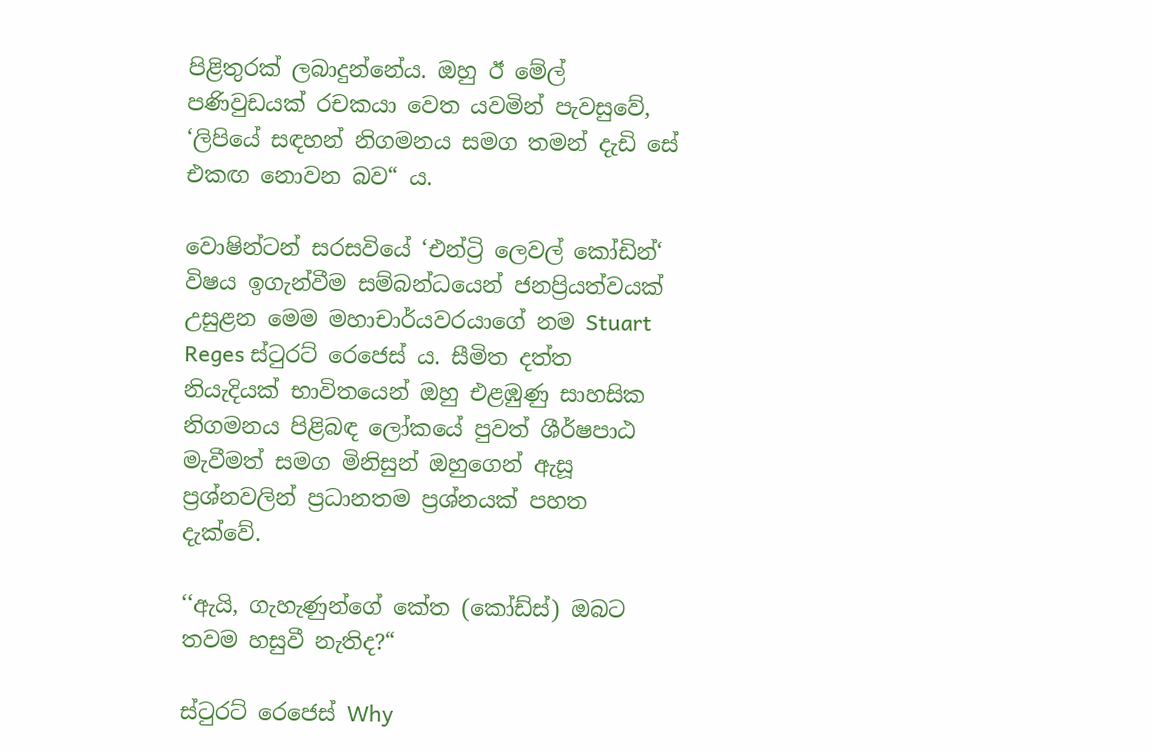පිළිතුරක් ලබාදුන්නේය. ඔහු ඊ මේල් පණිවුඩයක් රචකයා වෙත යවමින් පැවසුවේ, ‘ලිපියේ සඳහන් නිගමනය සමග තමන් දැඩි සේ එකඟ නොවන බව“ ය.

වොෂින්ටන් සරසවියේ ‘එන්ට්‍රි ලෙවල් කෝඩින්‘ විෂය ඉගැන්වීම සම්බන්ධයෙන් ජනප්‍රියත්වයක් උසුළන මෙම මහාචාර්යවරයාගේ නම Stuart Reges ස්‍ටුරට් රෙජෙස් ය. සීමිත දත්ත නියැදියක් භාවිතයෙන් ඔහු එළඹුණු සාහසික නිගමනය පිළිබඳ ලෝකයේ පුවත් ශීර්ෂපාඨ මැවීමත් සමග මිනිසුන් ඔහුගෙන් ඇසූ ප්‍රශ්නවලින් ප්‍රධානතම ප්‍රශ්නයක් පහත දැක්වේ.

‘‘ඇයි, ගැහැණුන්ගේ කේත (කෝඩ්ස්) ඔබට තවම හසුවී නැතිද?“

ස්ටුරට් රෙජෙස් Why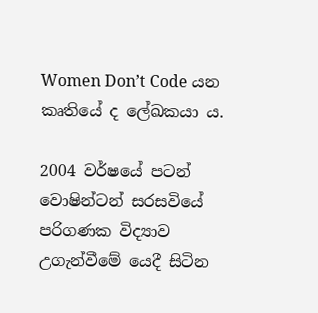Women Don’t Code යන කෘතියේ ද ලේඛකයා ය.

2004 වර්ෂයේ පටන් වොෂින්ටන් සරසවියේ පරිගණක විද්‍යාව උගැන්වීමේ යෙදී සිටින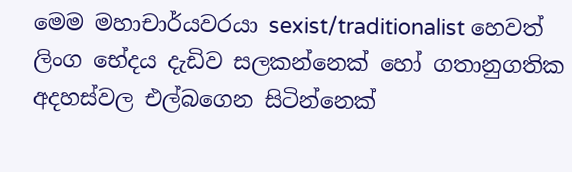මෙම මහාචාර්යවරයා sexist/traditionalist හෙවත් ලිංග භේදය දැඩිව සලකන්නෙක් හෝ ගතානුගතික අදහස්වල එල්බගෙන සිටින්නෙක්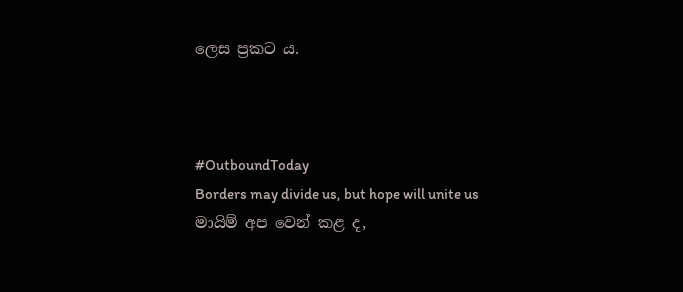ලෙස ප්‍රකට ය.



#OutboundToday
Borders may divide us, but hope will unite us
මායිම් අප වෙන් කළ ද,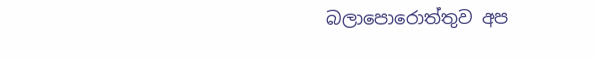බලාපොරොත්තුව අප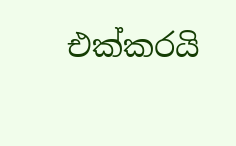එක්කරයි